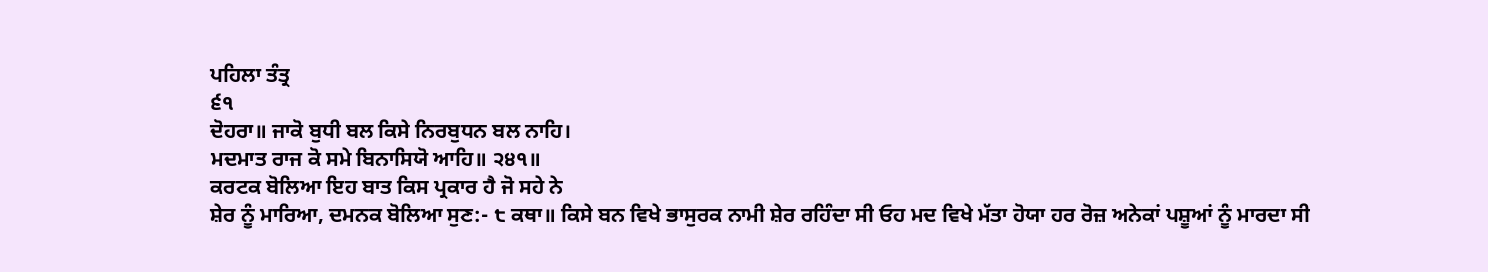ਪਹਿਲਾ ਤੰਤ੍ਰ
੬੧
ਦੋਹਰਾ॥ ਜਾਕੋ ਬੁਧੀ ਬਲ ਕਿਸੇ ਨਿਰਬੁਧਨ ਬਲ ਨਾਹਿ।
ਮਦਮਾਤ ਰਾਜ ਕੋ ਸਮੇ ਬਿਨਾਸਿਯੋ ਆਹਿ॥ ੨੪੧॥
ਕਰਟਕ ਬੋਲਿਆ ਇਹ ਬਾਤ ਕਿਸ ਪ੍ਰਕਾਰ ਹੈ ਜੋ ਸਹੇ ਨੇ
ਸ਼ੇਰ ਨੂੰ ਮਾਰਿਆ, ਦਮਨਕ ਬੋਲਿਆ ਸੁਣ:- ੮ ਕਥਾ॥ ਕਿਸੇ ਬਨ ਵਿਖੇ ਭਾਸੁਰਕ ਨਾਮੀ ਸ਼ੇਰ ਰਹਿੰਦਾ ਸੀ ਓਹ ਮਦ ਵਿਖੇ ਮੱਤਾ ਹੋਯਾ ਹਰ ਰੋਜ਼ ਅਨੇਕਾਂ ਪਸ਼ੂਆਂ ਨੂੰ ਮਾਰਦਾ ਸੀ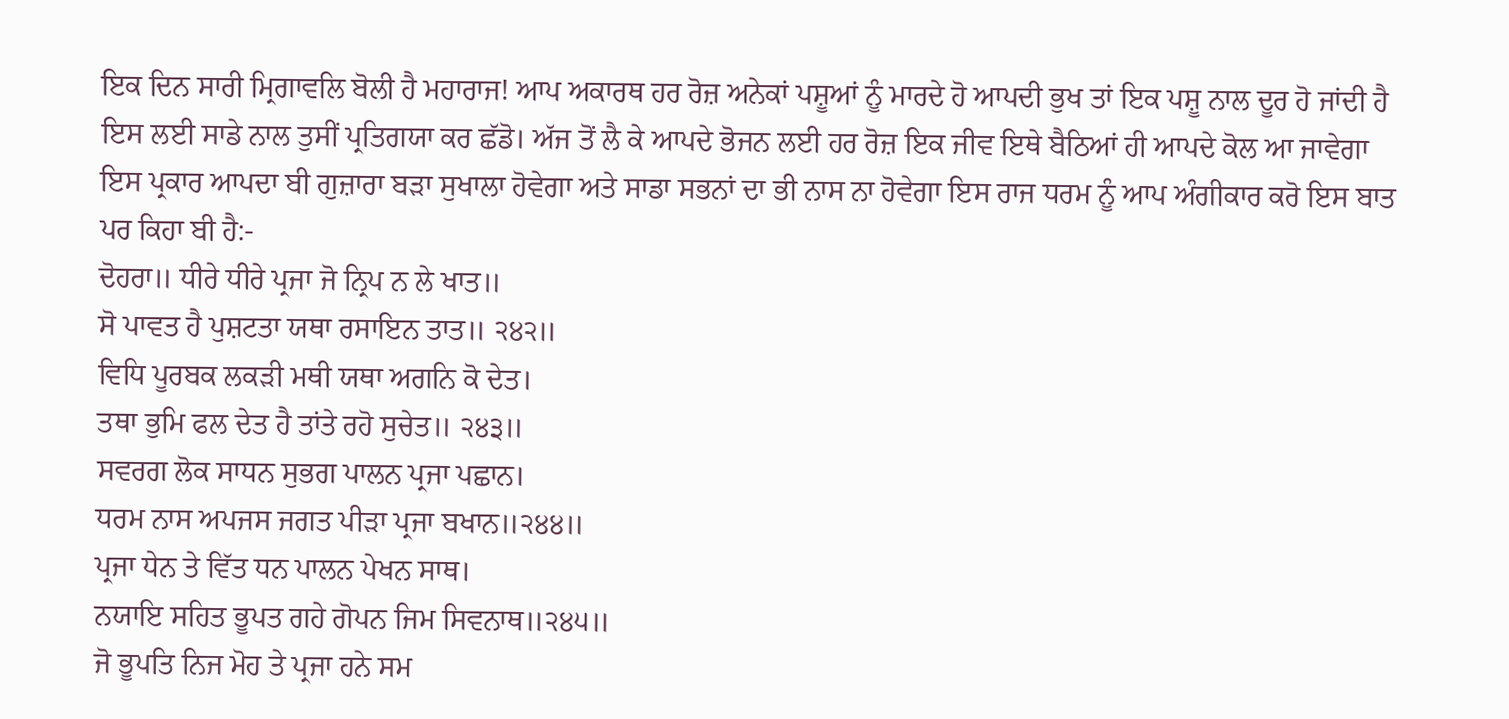ਇਕ ਦਿਨ ਸਾਰੀ ਮ੍ਰਿਗਾਵਲਿ ਬੋਲੀ ਹੈ ਮਹਾਰਾਜ! ਆਪ ਅਕਾਰਥ ਹਰ ਰੋਜ਼ ਅਨੇਕਾਂ ਪਸ਼ੂਆਂ ਨੂੰ ਮਾਰਦੇ ਹੋ ਆਪਦੀ ਭੁਖ ਤਾਂ ਇਕ ਪਸ਼ੂ ਨਾਲ ਦੂਰ ਹੋ ਜਾਂਦੀ ਹੈ ਇਸ ਲਈ ਸਾਡੇ ਨਾਲ ਤੁਸੀਂ ਪ੍ਰਤਿਗਯਾ ਕਰ ਛੱਡੋ। ਅੱਜ ਤੋਂ ਲੈ ਕੇ ਆਪਦੇ ਭੋਜਨ ਲਈ ਹਰ ਰੋਜ਼ ਇਕ ਜੀਵ ਇਥੇ ਬੈਠਿਆਂ ਹੀ ਆਪਦੇ ਕੋਲ ਆ ਜਾਵੇਗਾ ਇਸ ਪ੍ਰਕਾਰ ਆਪਦਾ ਬੀ ਗੁਜ਼ਾਰਾ ਬੜਾ ਸੁਖਾਲਾ ਹੋਵੇਗਾ ਅਤੇ ਸਾਡਾ ਸਭਨਾਂ ਦਾ ਭੀ ਨਾਸ ਨਾ ਹੋਵੇਗਾ ਇਸ ਰਾਜ ਧਰਮ ਨੂੰ ਆਪ ਅੰਗੀਕਾਰ ਕਰੋ ਇਸ ਬਾਤ ਪਰ ਕਿਹਾ ਬੀ ਹੈ:-
ਦੋਹਰਾ॥ ਧੀਰੇ ਧੀਰੇ ਪ੍ਰਜਾ ਜੋ ਨ੍ਰਿਪ ਨ ਲੇ ਖਾਤ॥
ਸੋ ਪਾਵਤ ਹੈ ਪੁਸ਼ਟਤਾ ਯਥਾ ਰਸਾਇਨ ਤਾਤ॥ ੨੪੨॥
ਵਿਧਿ ਪੂਰਬਕ ਲਕੜੀ ਮਥੀ ਯਥਾ ਅਗਨਿ ਕੋ ਦੇਤ।
ਤਥਾ ਭੁਮਿ ਫਲ ਦੇਤ ਹੈ ਤਾਂਤੇ ਰਹੋ ਸੁਚੇਤ॥ ੨੪੩॥
ਸਵਰਗ ਲੋਕ ਸਾਧਨ ਸੁਭਗ ਪਾਲਨ ਪ੍ਰਜਾ ਪਛਾਨ।
ਧਰਮ ਨਾਸ ਅਪਜਸ ਜਗਤ ਪੀੜਾ ਪ੍ਰਜਾ ਬਖਾਨ॥੨੪੪॥
ਪ੍ਰਜਾ ਧੇਨ ਤੇ ਵਿੱਤ ਧਨ ਪਾਲਨ ਪੇਖਨ ਸਾਥ।
ਨਯਾਇ ਸਹਿਤ ਭੂਪਤ ਗਹੇ ਗੋਪਨ ਜਿਮ ਸਿਵਨਾਥ॥੨੪੫॥
ਜੋ ਭੂਪਤਿ ਨਿਜ ਮੋਹ ਤੇ ਪ੍ਰਜਾ ਹਨੇ ਸਮ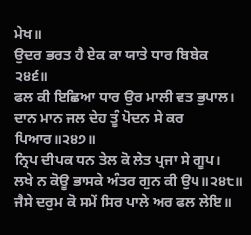ਮੇਖ॥
ਉਦਰ ਭਰਤ ਹੈ ਏਕ ਕਾ ਯਾਤੇ ਧਾਰ ਬਿਬੇਕ ੨੪੬॥
ਫਲ ਕੀ ਇਛਿਆ ਧਾਰ ਉਰ ਮਾਲੀ ਵਤ ਭੁਪਾਲ।
ਦਾਨ ਮਾਨ ਜਲ ਦੇਹ ਤੂੰ ਪੋਦਨ ਸੇ ਕਰ ਪਿਆਰ॥੨੪੭॥
ਨ੍ਰਿਪ ਦੀਪਕ ਧਨ ਤੇਲ ਕੋ ਲੇਤ ਪ੍ਰਜਾ ਸੇ ਗੂਪ।
ਲਖੇ ਨ ਕੋਊ ਭਾਸਕੇ ਅੰਤਰ ਗੁਨ ਕੀ ਉ੫॥੨੪੮॥
ਜੈਸੇ ਦਰੁਮ ਕੋ ਸਮੇਂ ਸਿਰ ਪਾਲੇ ਅਰ ਫਲ ਲੇਇ॥